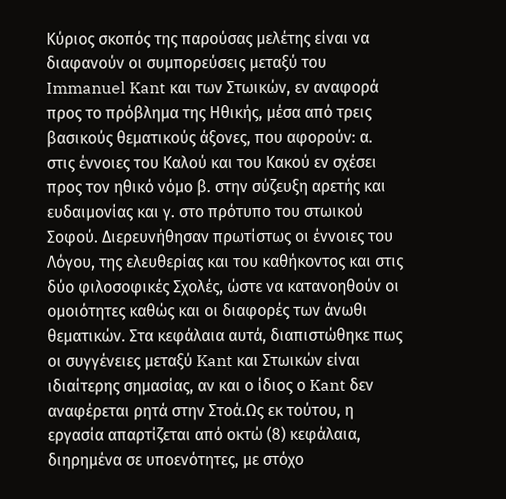Κύριος σκοπός της παρούσας μελέτης είναι να διαφανούν οι συμπορεύσεις μεταξύ του Immanuel Kant και των Στωικών, εν αναφορά προς το πρόβλημα της Ηθικής, μέσα από τρεις βασικούς θεματικούς άξονες, που αφορούν: α. στις έννοιες του Καλού και του Κακού εν σχέσει προς τον ηθικό νόμο β. στην σύζευξη αρετής και ευδαιμονίας και γ. στο πρότυπο του στωικού Σοφού. Διερευνήθησαν πρωτίστως οι έννοιες του Λόγου, της ελευθερίας και του καθήκοντος και στις δύο φιλοσοφικές Σχολές, ώστε να κατανοηθούν οι ομοιότητες καθώς και οι διαφορές των άνωθι θεματικών. Στα κεφάλαια αυτά, διαπιστώθηκε πως οι συγγένειες μεταξύ Kant και Στωικών είναι ιδιαίτερης σημασίας, αν και ο ίδιος ο Kant δεν αναφέρεται ρητά στην Στοά.Ως εκ τούτου, η εργασία απαρτίζεται από οκτώ (8) κεφάλαια, διηρημένα σε υποενότητες, με στόχο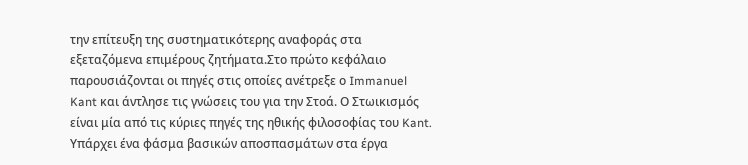την επίτευξη της συστηματικότερης αναφοράς στα εξεταζόμενα επιμέρους ζητήματα.Στο πρώτο κεφάλαιο παρουσιάζονται οι πηγές στις οποίες ανέτρεξε ο Immanuel Kant και άντλησε τις γνώσεις του για την Στοά. Ο Στωικισμός είναι μία από τις κύριες πηγές της ηθικής φιλοσοφίας του Kant. Υπάρχει ένα φάσμα βασικών αποσπασμάτων στα έργα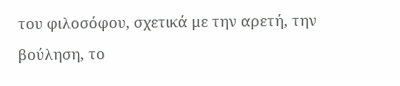του φιλοσόφου, σχετικά με την αρετή, την βούληση, το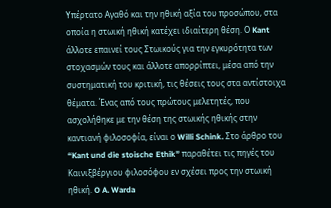Υπέρτατο Αγαθό και την ηθική αξία του προσώπου, στα οποία η στωική ηθική κατέχει ιδιαίτερη θέση. Ο Kant άλλοτε επαινεί τους Στωικούς για την εγκυρότητα των στοχασμών τους και άλλοτε απορρίπτει, μέσα από την συστηματική του κριτική, τις θέσεις τους στα αντίστοιχα θέματα. Ένας από τους πρώτους μελετητές, που ασχολήθηκε με την θέση της στωικής ηθικής στην καντιανή φιλοσοφία, είναι ο Willi Schink. Στο άρθρο του “Kant und die stoische Ethik” παραθέτει τις πηγές του Καινιξβέργιου φιλοσόφου εν σχέσει προς την στωική ηθική. O A. Warda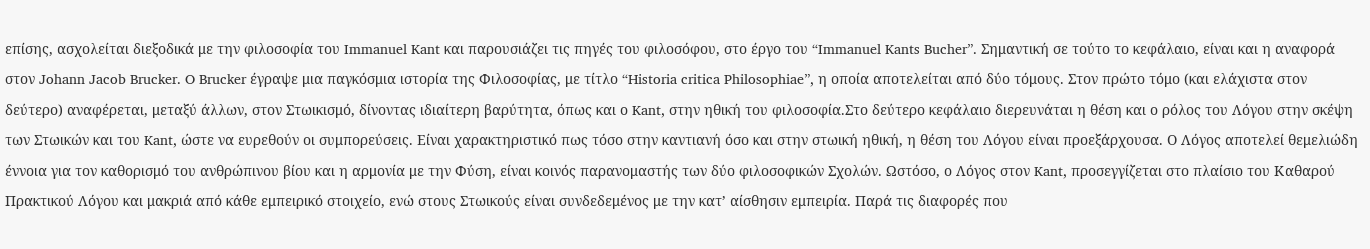επίσης, ασχολείται διεξοδικά με την φιλοσοφία του Immanuel Kant και παρουσιάζει τις πηγές του φιλοσόφου, στο έργο του “Immanuel Kants Bucher”. Σημαντική σε τούτο το κεφάλαιο, είναι και η αναφορά στον Johann Jacob Brucker. O Brucker έγραψε μια παγκόσμια ιστορία της Φιλοσοφίας, με τίτλο “Historia critica Philosophiae”, η οποία αποτελείται από δύο τόμους. Στον πρώτο τόμο (και ελάχιστα στον δεύτερο) αναφέρεται, μεταξύ άλλων, στον Στωικισμό, δίνοντας ιδιαίτερη βαρύτητα, όπως και ο Kant, στην ηθική του φιλοσοφία.Στο δεύτερο κεφάλαιο διερευνάται η θέση και ο ρόλος του Λόγου στην σκέψη των Στωικών και του Kant, ώστε να ευρεθούν οι συμπορεύσεις. Είναι χαρακτηριστικό πως τόσο στην καντιανή όσο και στην στωική ηθική, η θέση του Λόγου είναι προεξάρχουσα. Ο Λόγος αποτελεί θεμελιώδη έννοια για τον καθορισμό του ανθρώπινου βίου και η αρμονία με την Φύση, είναι κοινός παρανομαστής των δύο φιλοσοφικών Σχολών. Ωστόσο, ο Λόγος στον Kant, προσεγγίζεται στο πλαίσιο του Καθαρού Πρακτικού Λόγου και μακριά από κάθε εμπειρικό στοιχείο, ενώ στους Στωικούς είναι συνδεδεμένος με την κατ’ αίσθησιν εμπειρία. Παρά τις διαφορές που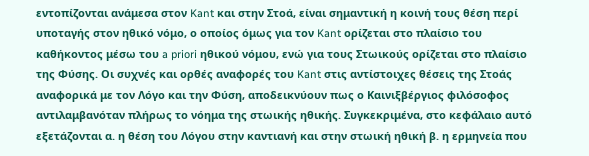εντοπίζονται ανάμεσα στον Kant και στην Στοά, είναι σημαντική η κοινή τους θέση περί υποταγής στον ηθικό νόμο, ο οποίος όμως για τον Kant ορίζεται στο πλαίσιο του καθήκοντος μέσω του a priori ηθικού νόμου, ενώ για τους Στωικούς ορίζεται στο πλαίσιο της Φύσης. Οι συχνές και ορθές αναφορές του Kant στις αντίστοιχες θέσεις της Στοάς αναφορικά με τον Λόγο και την Φύση, αποδεικνύουν πως ο Καινιξβέργιος φιλόσοφος αντιλαμβανόταν πλήρως το νόημα της στωικής ηθικής. Συγκεκριμένα, στο κεφάλαιο αυτό εξετάζονται α. η θέση του Λόγου στην καντιανή και στην στωική ηθική β. η ερμηνεία που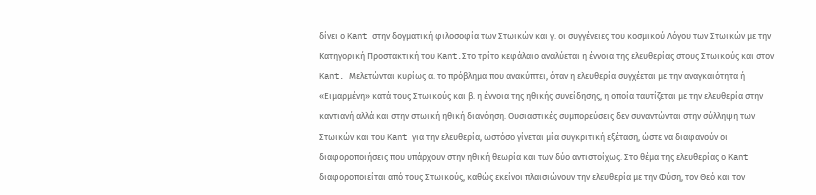δίνει ο Kant στην δογματική φιλοσοφία των Στωικών και γ. οι συγγένειες του κοσμικού Λόγου των Στωικών με την Κατηγορική Προστακτική του Kant.Στο τρίτο κεφάλαιο αναλύεται η έννοια της ελευθερίας στους Στωικούς και στον Kant. Μελετώνται κυρίως α. το πρόβλημα που ανακύπτει, όταν η ελευθερία συγχέεται με την αναγκαιότητα ή «Ειμαρμένη» κατά τους Στωικούς και β. η έννοια της ηθικής συνείδησης, η οποία ταυτίζεται με την ελευθερία στην καντιανή αλλά και στην στωική ηθική διανόηση. Ουσιαστικές συμπορεύσεις δεν συναντώνται στην σύλληψη των Στωικών και του Kant για την ελευθερία, ωστόσο γίνεται μία συγκριτική εξέταση, ώστε να διαφανούν οι διαφοροποιήσεις που υπάρχουν στην ηθική θεωρία και των δύο αντιστοίχως. Στο θέμα της ελευθερίας ο Kant διαφοροποιείται από τους Στωικούς, καθώς εκείνοι πλαισιώνουν την ελευθερία με την Φύση, τον Θεό και τον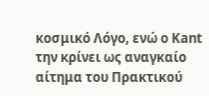κοσμικό Λόγο, ενώ ο Kant την κρίνει ως αναγκαίο αίτημα του Πρακτικού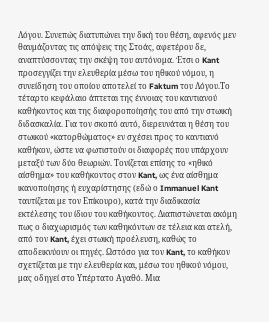Λόγου. Συνεπώς διατυπώνει την δική του θέση, αφενός μεν θαυμάζοντας τις απόψεις της Στοάς, αφετέρου δε, αναπτύσσοντας την σκέψη του αυτόνομα. Έτσι ο Kant προσεγγίζει την ελευθερία μέσω του ηθικού νόμου, η συνείδηση του οποίου αποτελεί το Faktum του Λόγου.Το τέταρτο κεφάλαιο άπτεται της έννοιας του καντιανού καθήκοντος και της διαφοροποίησής του από την στωική διδασκαλία. Για τον σκοπό αυτό, διερευνάται η θέση του στωικού «κατορθώματος» εν σχέσει προς το καντιανό καθήκον, ώστε να φωτιστούν οι διαφορές που υπάρχουν μεταξύ των δύο θεωριών. Τονίζεται επίσης το «ηθικό αίσθημα» του καθήκοντος στον Kant, ως ένα αίσθημα ικανοποίησης ή ευχαρίστησης (εδώ ο Immanuel Kant ταυτίζεται με τον Επίκουρο), κατά την διαδικασία εκτέλεσης του ίδιου του καθήκοντος. Διαπιστώνεται ακόμη πως ο διαχωρισμός των καθηκόντων σε τέλεια και ατελή, από τον Kant, έχει στωική προέλευση, καθώς το αποδεικνύουν οι πηγές. Ωστόσο για τον Kant, το καθήκον σχετίζεται με την ελευθερία και, μέσω του ηθικού νόμου, μας οδηγεί στο Υπέρτατο Αγαθό. Μια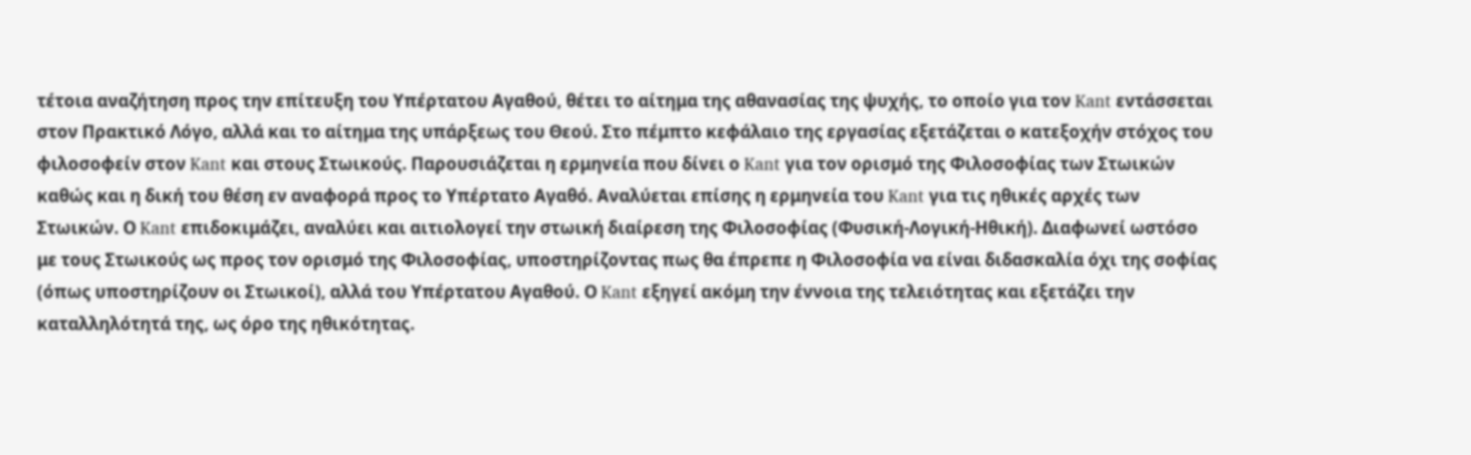τέτοια αναζήτηση προς την επίτευξη του Υπέρτατου Αγαθού, θέτει το αίτημα της αθανασίας της ψυχής, το οποίο για τον Kant εντάσσεται στον Πρακτικό Λόγο, αλλά και το αίτημα της υπάρξεως του Θεού. Στο πέμπτο κεφάλαιο της εργασίας εξετάζεται ο κατεξοχήν στόχος του φιλοσοφείν στον Kant και στους Στωικούς. Παρουσιάζεται η ερμηνεία που δίνει ο Kant για τον ορισμό της Φιλοσοφίας των Στωικών καθώς και η δική του θέση εν αναφορά προς το Υπέρτατο Αγαθό. Αναλύεται επίσης η ερμηνεία του Kant για τις ηθικές αρχές των Στωικών. Ο Kant επιδοκιμάζει, αναλύει και αιτιολογεί την στωική διαίρεση της Φιλοσοφίας (Φυσική-Λογική-Ηθική). Διαφωνεί ωστόσο με τους Στωικούς ως προς τον ορισμό της Φιλοσοφίας, υποστηρίζοντας πως θα έπρεπε η Φιλοσοφία να είναι διδασκαλία όχι της σοφίας (όπως υποστηρίζουν οι Στωικοί), αλλά του Υπέρτατου Αγαθού. Ο Kant εξηγεί ακόμη την έννοια της τελειότητας και εξετάζει την καταλληλότητά της, ως όρο της ηθικότητας.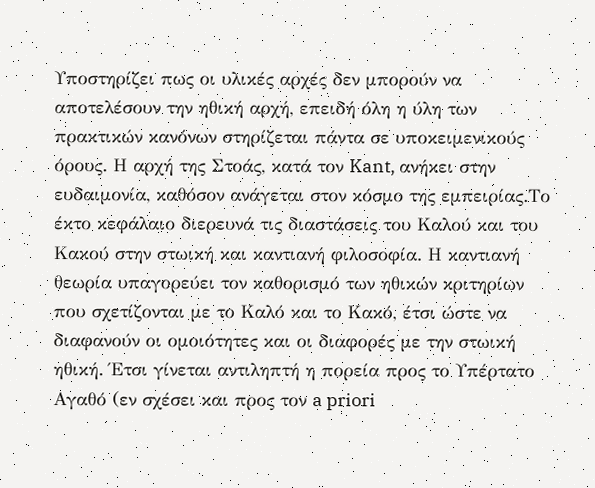Υποστηρίζει πως οι υλικές αρχές δεν μπορούν να αποτελέσουν την ηθική αρχή, επειδή όλη η ύλη των πρακτικών κανόνων στηρίζεται πάντα σε υποκειμενικούς όρους. Η αρχή της Στοάς, κατά τον Kant, ανήκει στην ευδαιμονία, καθόσον ανάγεται στον κόσμο της εμπειρίας.Το έκτο κεφάλαιο διερευνά τις διαστάσεις του Καλού και του Κακού στην στωική και καντιανή φιλοσοφία. Η καντιανή θεωρία υπαγορεύει τον καθορισμό των ηθικών κριτηρίων που σχετίζονται με το Καλό και το Κακό, έτσι ώστε να διαφανούν οι ομοιότητες και οι διαφορές με την στωική ηθική. Έτσι γίνεται αντιληπτή η πορεία προς το Υπέρτατο Αγαθό (εν σχέσει και προς τον a priori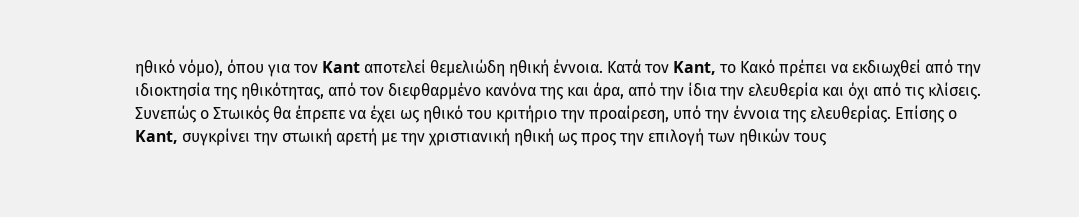ηθικό νόμο), όπου για τον Kant αποτελεί θεμελιώδη ηθική έννοια. Κατά τον Kant, το Κακό πρέπει να εκδιωχθεί από την ιδιοκτησία της ηθικότητας, από τον διεφθαρμένο κανόνα της και άρα, από την ίδια την ελευθερία και όχι από τις κλίσεις. Συνεπώς ο Στωικός θα έπρεπε να έχει ως ηθικό του κριτήριο την προαίρεση, υπό την έννοια της ελευθερίας. Επίσης ο Kant, συγκρίνει την στωική αρετή με την χριστιανική ηθική ως προς την επιλογή των ηθικών τους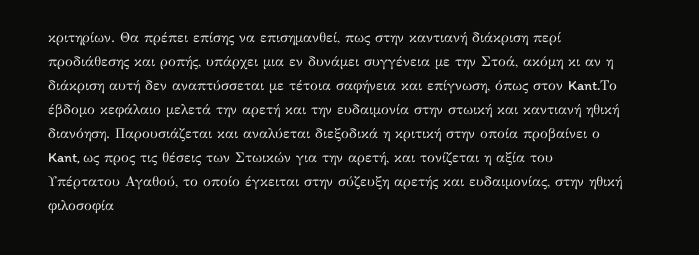κριτηρίων. Θα πρέπει επίσης να επισημανθεί, πως στην καντιανή διάκριση περί προδιάθεσης και ροπής, υπάρχει μια εν δυνάμει συγγένεια με την Στοά, ακόμη κι αν η διάκριση αυτή δεν αναπτύσσεται με τέτοια σαφήνεια και επίγνωση, όπως στον Kant.Το έβδομο κεφάλαιο μελετά την αρετή και την ευδαιμονία στην στωική και καντιανή ηθική διανόηση. Παρουσιάζεται και αναλύεται διεξοδικά η κριτική στην οποία προβαίνει ο Kant, ως προς τις θέσεις των Στωικών για την αρετή, και τονίζεται η αξία του Υπέρτατου Αγαθού, το οποίο έγκειται στην σύζευξη αρετής και ευδαιμονίας, στην ηθική φιλοσοφία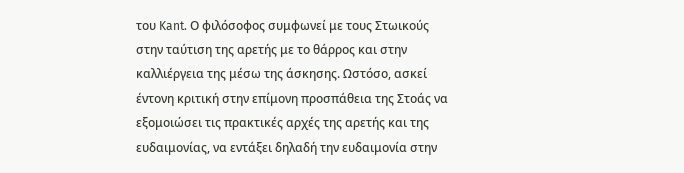του Kant. Ο φιλόσοφος συμφωνεί με τους Στωικούς στην ταύτιση της αρετής με το θάρρος και στην καλλιέργεια της μέσω της άσκησης. Ωστόσο, ασκεί έντονη κριτική στην επίμονη προσπάθεια της Στοάς να εξομοιώσει τις πρακτικές αρχές της αρετής και της ευδαιμονίας, να εντάξει δηλαδή την ευδαιμονία στην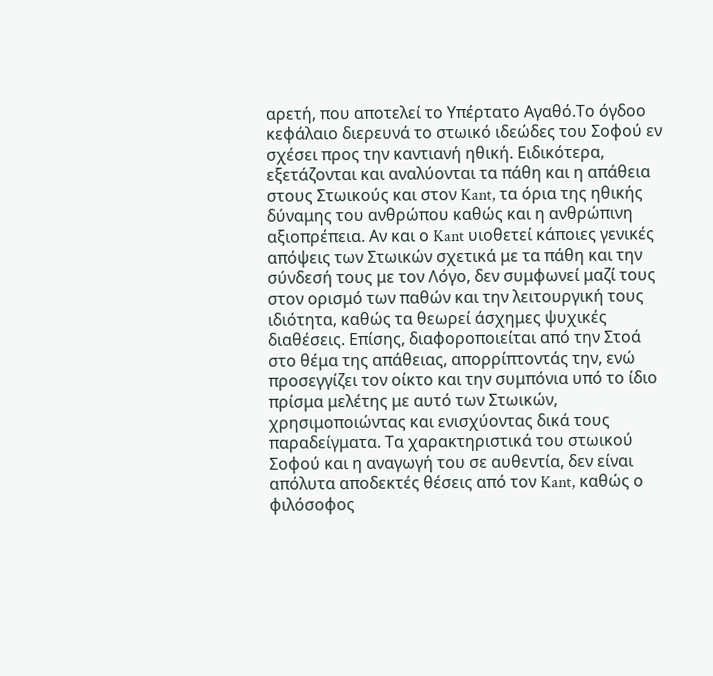αρετή, που αποτελεί το Υπέρτατο Αγαθό.Το όγδοο κεφάλαιο διερευνά το στωικό ιδεώδες του Σοφού εν σχέσει προς την καντιανή ηθική. Ειδικότερα, εξετάζονται και αναλύονται τα πάθη και η απάθεια στους Στωικούς και στον Kant, τα όρια της ηθικής δύναμης του ανθρώπου καθώς και η ανθρώπινη αξιοπρέπεια. Αν και ο Kant υιοθετεί κάποιες γενικές απόψεις των Στωικών σχετικά με τα πάθη και την σύνδεσή τους με τον Λόγο, δεν συμφωνεί μαζί τους στον ορισμό των παθών και την λειτουργική τους ιδιότητα, καθώς τα θεωρεί άσχημες ψυχικές διαθέσεις. Επίσης, διαφοροποιείται από την Στοά στο θέμα της απάθειας, απορρίπτοντάς την, ενώ προσεγγίζει τον οίκτο και την συμπόνια υπό το ίδιο πρίσμα μελέτης με αυτό των Στωικών, χρησιμοποιώντας και ενισχύοντας δικά τους παραδείγματα. Τα χαρακτηριστικά του στωικού Σοφού και η αναγωγή του σε αυθεντία, δεν είναι απόλυτα αποδεκτές θέσεις από τον Kant, καθώς ο φιλόσοφος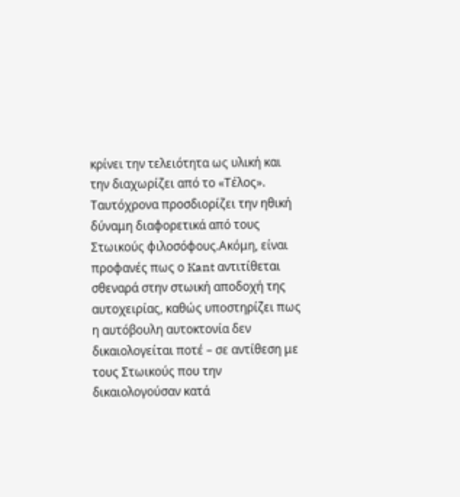κρίνει την τελειότητα ως υλική και την διαχωρίζει από το «Τέλος». Ταυτόχρονα προσδιορίζει την ηθική δύναμη διαφορετικά από τους Στωικούς φιλοσόφους.Ακόμη, είναι προφανές πως ο Kant αντιτίθεται σθεναρά στην στωική αποδοχή της αυτοχειρίας, καθώς υποστηρίζει πως η αυτόβουλη αυτοκτονία δεν δικαιολογείται ποτέ – σε αντίθεση με τους Στωικούς που την δικαιολογούσαν κατά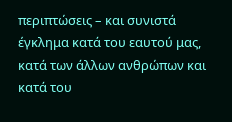περιπτώσεις – και συνιστά έγκλημα κατά του εαυτού μας, κατά των άλλων ανθρώπων και κατά του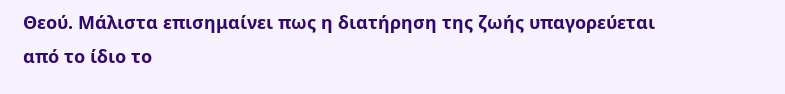Θεού. Μάλιστα επισημαίνει πως η διατήρηση της ζωής υπαγορεύεται από το ίδιο το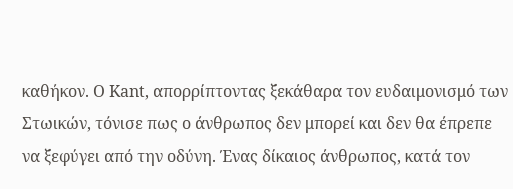καθήκον. Ο Kant, απορρίπτοντας ξεκάθαρα τον ευδαιμονισμό των Στωικών, τόνισε πως ο άνθρωπος δεν μπορεί και δεν θα έπρεπε να ξεφύγει από την οδύνη. Ένας δίκαιος άνθρωπος, κατά τον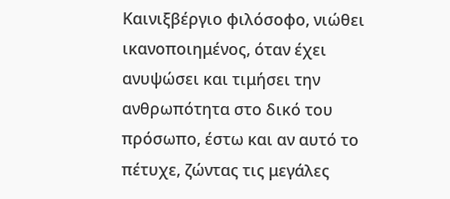Καινιξβέργιο φιλόσοφο, νιώθει ικανοποιημένος, όταν έχει ανυψώσει και τιμήσει την ανθρωπότητα στο δικό του πρόσωπο, έστω και αν αυτό το πέτυχε, ζώντας τις μεγάλες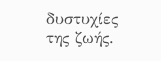δυστυχίες της ζωής.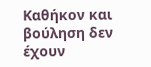Καθήκον και βούληση δεν έχουν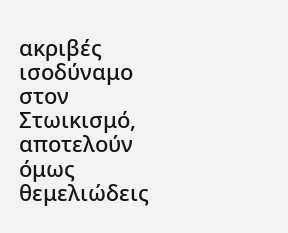ακριβές ισοδύναμο στον Στωικισμό, αποτελούν όμως θεμελιώδεις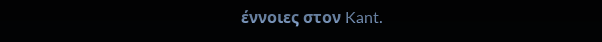έννοιες στον Kant.